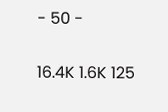- 50 -

16.4K 1.6K 125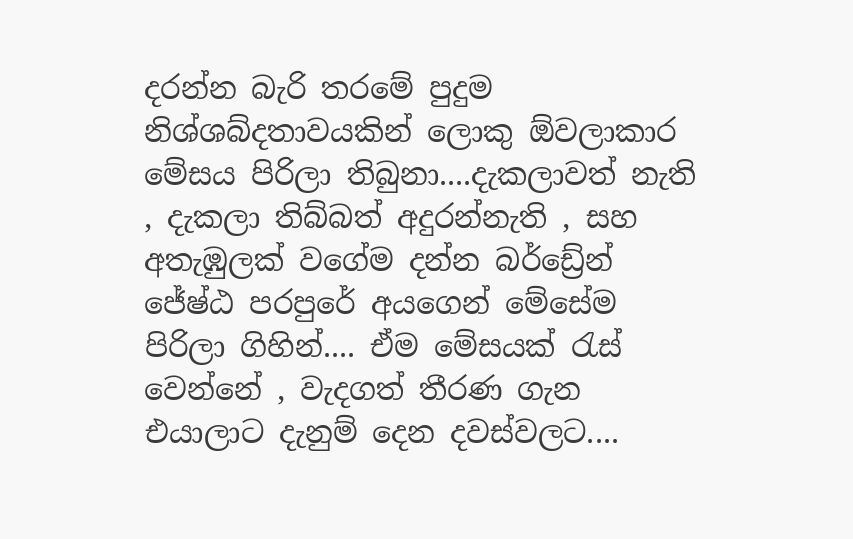දරන්න බැරි තරමේ පුදුම නිශ්ශබ්දතාවයකින් ලොකු ඕවලාකාර මේසය පිරිලා තිබුනා....දැකලාවත් නැති , දැකලා තිබ්බත් අදුරන්නැති , සහ අතැඹුලක් වගේම දන්න බර්ඩ්‍රේන් ජේෂ්ඨ පරපුරේ අයගෙන් මේසේම පිරිලා ගිහින්.... ඒම මේසයක් රැස් වෙන්නේ , වැදගත් තීරණ ගැන එයාලාට දැනුම් දෙන දවස්වලට....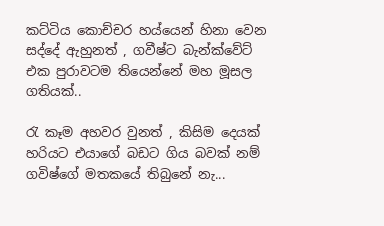කට්ටිය කොච්චර හය්යෙන් හිනා වෙන සද්දේ ඇහුනත් , ගවීෂ්ට බැන්ක්වේට් එක පුරාවටම තියෙන්නේ මහ මූසල ගතියක්..

රැ කෑම අහවර වුනත් , කිසිම දෙයක් හරියට එයාගේ බඩට ගිය බවක් නම් ගවිෂ්ගේ මතකයේ තිබුනේ නැ...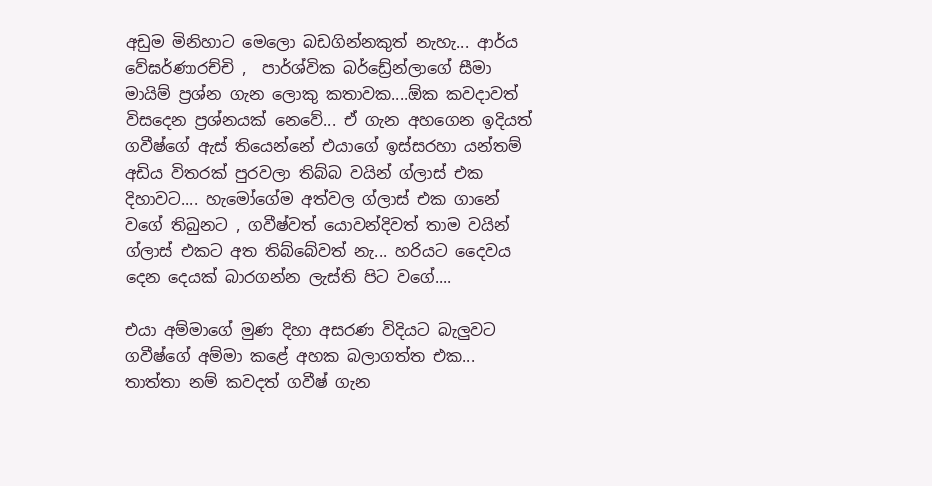අඩුම මිනිහාට මෙලො බඩගින්නකුත් නැහැ... ආර්ය වේඝර්ණාරච්චි ,  පාර්ශ්වික බර්ඩ්‍රේන්ලාගේ සීමා මායිම් ප්‍රශ්න ගැන ලොකු කතාවක....ඕක කවදාවත් විසදෙන ප්‍රශ්නයක් නෙවේ... ඒ ගැන අහගෙන ඉදියත් ගවීෂ්ගේ ඇස් තියෙන්නේ එයාගේ ඉස්සරහා යන්තම් අඩිය විතරක් පුරවලා තිබ්බ වයින් ග්ලාස් එක දිහාවට.... හැමෝගේම අත්වල ග්ලාස් එක ගානේ වගේ තිබුනට , ගවීෂ්වත් යොවන්දිවත් තාම වයින් ග්ලාස් එකට අත තිබ්බේවත් නැ... හරියට දෛවය දෙන දෙයක් බාරගන්න ලැස්ති පිට වගේ....

එයා අම්මාගේ මුණ දිහා අසරණ විදියට බැලුවට ගවීෂ්ගේ අම්මා කළේ අහක බලාගත්ත එක... තාත්තා නම් කවදත් ගවීෂ් ගැන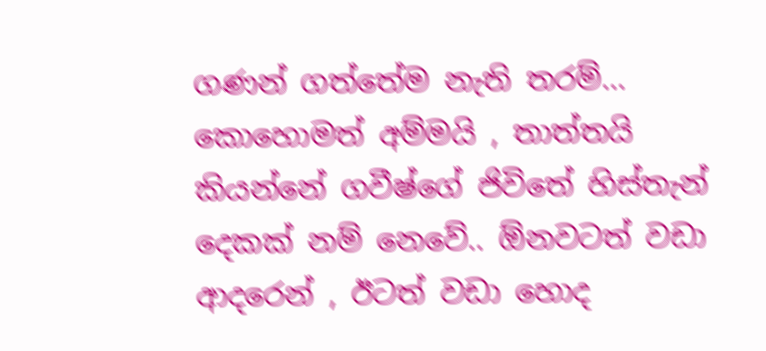ගණන් ගත්තේම නැති තරම්... කොහොමත් අම්මයි , තාත්තයි කියන්නේ ගවීෂ්ගේ ජිවිතේ හිස්තැන් දෙකක් නම් නෙවේ.. ඕනවටත් වඩා ආදරෙන් , ඊටත් වඩා හොද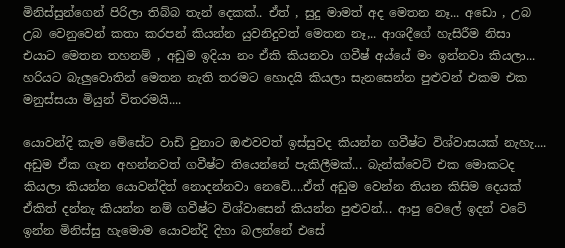මිනිස්සුන්ගෙන් පිරිලා තිබ්බ තැන් දෙකක්.. ඒත් , සුදු මාමත් අද මෙතන නෑ... අඩො , උබ උබ වෙනුවෙන් කතා කරපන් කියන්න යුවනිදුවත් මෙතන නෑ,.. ආශදීගේ හැසිරීම නිසා එයාට මෙතන තහනම් , අඩුම ඉදියා නං ඒකි කියනවා ගවීෂ් අය්යේ මං ඉන්නවා කියලා... හරියට බැලුවොතින් මෙතන නැති තරමට හොදයි කියලා සැනසෙන්න පුළුවන් එකම එක මනුස්සයා මියුන් විතරමයි....

යොවන්දි කැම මේසේට වාඩි වුනාට ඔළුවවත් ඉස්සුවද කියන්න ගවීෂ්ට විශ්වාසයක් නැහැ.... අඩුම ඒක ගැන අහන්නවත් ගවීෂ්ට තියෙන්නේ පැකිලීමක්... බැන්ක්වෙට් එක මොකටද කියලා කියන්න යොවන්දිත් නොදන්නවා නෙවේ....ඒත් අඩුම වෙන්න තියන කිසිම දෙයක් ඒකිත් දන්නැ කියන්න නම් ගවීෂ්ට විශ්වාසෙන් කියන්න පුළුවන්... ආපු වෙලේ ඉදන් වටේ ඉන්න මිනිස්සු හැමොම යොවන්දි දිහා බලන්නේ එසේ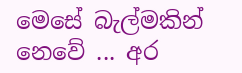මෙසේ බැල්මකින් නෙවේ ... අර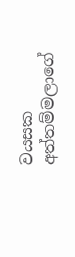වයසක අත්තම්මලාගේ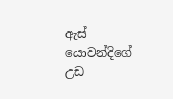ඇස් යොවන්දිගේ උඩ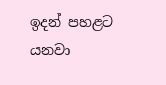ඉදන් පහළට යනවා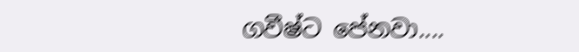ගවීෂ්ට පේනවා....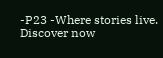-P23 -Where stories live. Discover now